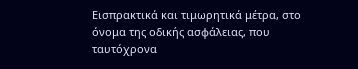Εισπρακτικά και τιμωρητικά μέτρα, στο όνομα της οδικής ασφάλειας, που ταυτόχρονα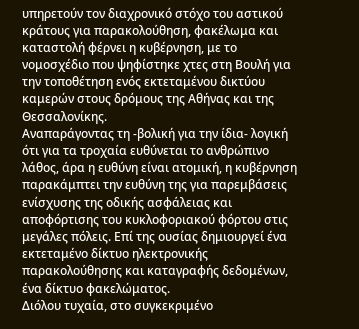υπηρετούν τον διαχρονικό στόχο του αστικού κράτους για παρακολούθηση, φακέλωμα και καταστολή φέρνει η κυβέρνηση, με το νομοσχέδιο που ψηφίστηκε χτες στη Βουλή για την τοποθέτηση ενός εκτεταμένου δικτύου καμερών στους δρόμους της Αθήνας και της Θεσσαλονίκης.
Αναπαράγοντας τη -βολική για την ίδια- λογική ότι για τα τροχαία ευθύνεται το ανθρώπινο λάθος, άρα η ευθύνη είναι ατομική, η κυβέρνηση παρακάμπτει την ευθύνη της για παρεμβάσεις ενίσχυσης της οδικής ασφάλειας και αποφόρτισης του κυκλοφοριακού φόρτου στις μεγάλες πόλεις. Επί της ουσίας δημιουργεί ένα εκτεταμένο δίκτυο ηλεκτρονικής παρακολούθησης και καταγραφής δεδομένων, ένα δίκτυο φακελώματος.
Διόλου τυχαία, στο συγκεκριμένο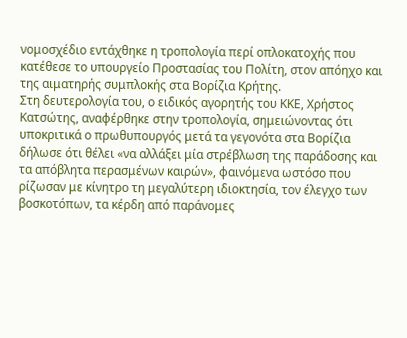νομοσχέδιο εντάχθηκε η τροπολογία περί οπλοκατοχής που κατέθεσε το υπουργείο Προστασίας του Πολίτη, στον απόηχο και της αιματηρής συμπλοκής στα Βορίζια Κρήτης.
Στη δευτερολογία του, ο ειδικός αγορητής του ΚΚΕ, Χρήστος Κατσώτης, αναφέρθηκε στην τροπολογία, σημειώνοντας ότι υποκριτικά ο πρωθυπουργός μετά τα γεγονότα στα Βορίζια δήλωσε ότι θέλει «να αλλάξει μία στρέβλωση της παράδοσης και τα απόβλητα περασμένων καιρών», φαινόμενα ωστόσο που ρίζωσαν με κίνητρο τη μεγαλύτερη ιδιοκτησία, τον έλεγχο των βοσκοτόπων, τα κέρδη από παράνομες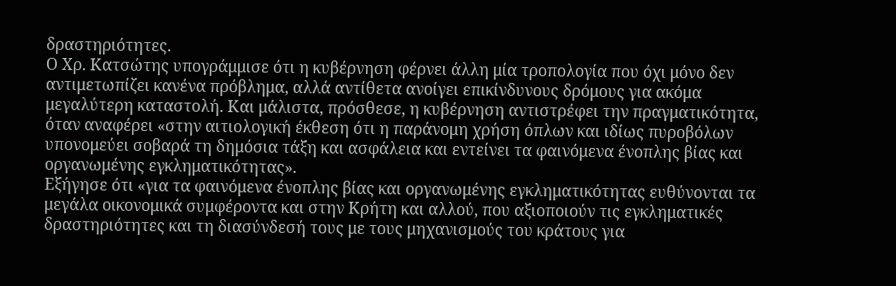δραστηριότητες.
Ο Χρ. Κατσώτης υπογράμμισε ότι η κυβέρνηση φέρνει άλλη μία τροπολογία που όχι μόνο δεν αντιμετωπίζει κανένα πρόβλημα, αλλά αντίθετα ανοίγει επικίνδυνους δρόμους για ακόμα μεγαλύτερη καταστολή. Και μάλιστα, πρόσθεσε, η κυβέρνηση αντιστρέφει την πραγματικότητα, όταν αναφέρει «στην αιτιολογική έκθεση ότι η παράνομη χρήση όπλων και ιδίως πυροβόλων υπονομεύει σοβαρά τη δημόσια τάξη και ασφάλεια και εντείνει τα φαινόμενα ένοπλης βίας και οργανωμένης εγκληματικότητας».
Εξήγησε ότι «για τα φαινόμενα ένοπλης βίας και οργανωμένης εγκληματικότητας ευθύνονται τα μεγάλα οικονομικά συμφέροντα και στην Κρήτη και αλλού, που αξιοποιούν τις εγκληματικές δραστηριότητες και τη διασύνδεσή τους με τους μηχανισμούς του κράτους για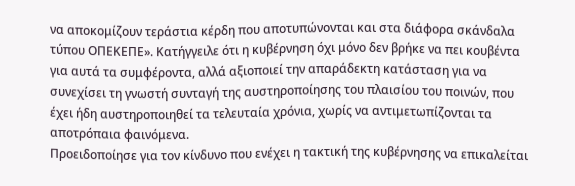να αποκομίζουν τεράστια κέρδη που αποτυπώνονται και στα διάφορα σκάνδαλα τύπου ΟΠΕΚΕΠΕ». Κατήγγειλε ότι η κυβέρνηση όχι μόνο δεν βρήκε να πει κουβέντα για αυτά τα συμφέροντα, αλλά αξιοποιεί την απαράδεκτη κατάσταση για να συνεχίσει τη γνωστή συνταγή της αυστηροποίησης του πλαισίου του ποινών, που έχει ήδη αυστηροποιηθεί τα τελευταία χρόνια, χωρίς να αντιμετωπίζονται τα αποτρόπαια φαινόμενα.
Προειδοποίησε για τον κίνδυνο που ενέχει η τακτική της κυβέρνησης να επικαλείται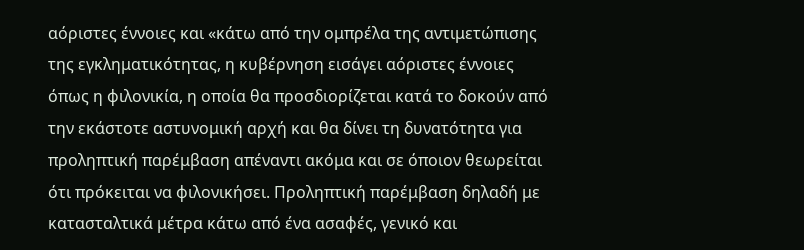αόριστες έννοιες και «κάτω από την ομπρέλα της αντιμετώπισης της εγκληματικότητας, η κυβέρνηση εισάγει αόριστες έννοιες όπως η φιλονικία, η οποία θα προσδιορίζεται κατά το δοκούν από την εκάστοτε αστυνομική αρχή και θα δίνει τη δυνατότητα για προληπτική παρέμβαση απέναντι ακόμα και σε όποιον θεωρείται ότι πρόκειται να φιλονικήσει. Προληπτική παρέμβαση δηλαδή με κατασταλτικά μέτρα κάτω από ένα ασαφές, γενικό και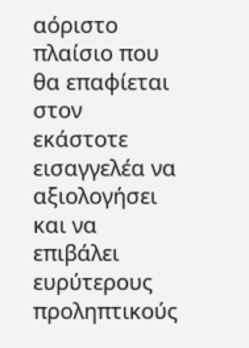αόριστο πλαίσιο που θα επαφίεται στον εκάστοτε εισαγγελέα να αξιολογήσει και να επιβάλει ευρύτερους προληπτικούς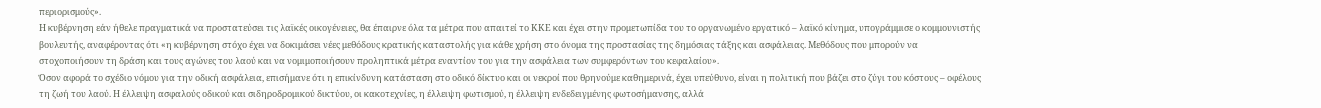περιορισμούς».
Η κυβέρνηση εάν ήθελε πραγματικά να προστατεύσει τις λαϊκές οικογένειες, θα έπαιρνε όλα τα μέτρα που απαιτεί το ΚΚΕ και έχει στην προμετωπίδα του το οργανωμένο εργατικό – λαϊκό κίνημα, υπογράμμισε ο κομμουνιστής βουλευτής, αναφέροντας ότι «η κυβέρνηση στόχο έχει να δοκιμάσει νέες μεθόδους κρατικής καταστολής για κάθε χρήση στο όνομα της προστασίας της δημόσιας τάξης και ασφάλειας. Μεθόδους που μπορούν να στοχοποιήσουν τη δράση και τους αγώνες του λαού και να νομιμοποιήσουν προληπτικά μέτρα εναντίον του για την ασφάλεια των συμφερόντων του κεφαλαίου».
Όσον αφορά το σχέδιο νόμου για την οδική ασφάλεια, επισήμανε ότι η επικίνδυνη κατάσταση στο οδικό δίκτυο και οι νεκροί που θρηνούμε καθημερινά, έχει υπεύθυνο, είναι η πολιτική που βάζει στο ζύγι του κόστους – οφέλους τη ζωή του λαού. Η έλλειψη ασφαλούς οδικού και σιδηροδρομικού δικτύου, οι κακοτεχνίες, η έλλειψη φωτισμού, η έλλειψη ενδεδειγμένης φωτοσήμανσης, αλλά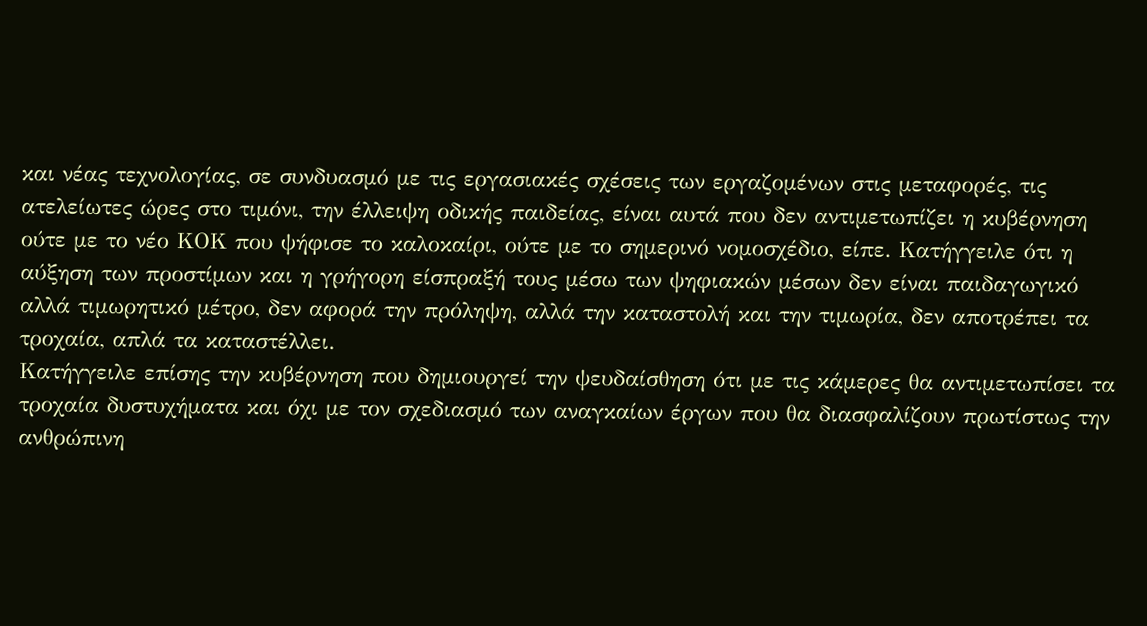και νέας τεχνολογίας, σε συνδυασμό με τις εργασιακές σχέσεις των εργαζομένων στις μεταφορές, τις ατελείωτες ώρες στο τιμόνι, την έλλειψη οδικής παιδείας, είναι αυτά που δεν αντιμετωπίζει η κυβέρνηση ούτε με το νέο ΚΟΚ που ψήφισε το καλοκαίρι, ούτε με το σημερινό νομοσχέδιο, είπε. Κατήγγειλε ότι η αύξηση των προστίμων και η γρήγορη είσπραξή τους μέσω των ψηφιακών μέσων δεν είναι παιδαγωγικό αλλά τιμωρητικό μέτρο, δεν αφορά την πρόληψη, αλλά την καταστολή και την τιμωρία, δεν αποτρέπει τα τροχαία, απλά τα καταστέλλει.
Κατήγγειλε επίσης την κυβέρνηση που δημιουργεί την ψευδαίσθηση ότι με τις κάμερες θα αντιμετωπίσει τα τροχαία δυστυχήματα και όχι με τον σχεδιασμό των αναγκαίων έργων που θα διασφαλίζουν πρωτίστως την ανθρώπινη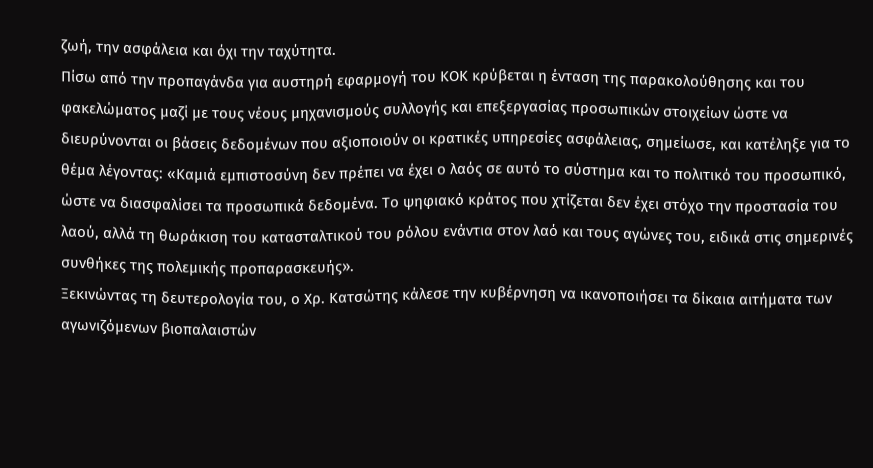ζωή, την ασφάλεια και όχι την ταχύτητα.
Πίσω από την προπαγάνδα για αυστηρή εφαρμογή του ΚΟΚ κρύβεται η ένταση της παρακολούθησης και του φακελώματος μαζί με τους νέους μηχανισμούς συλλογής και επεξεργασίας προσωπικών στοιχείων ώστε να διευρύνονται οι βάσεις δεδομένων που αξιοποιούν οι κρατικές υπηρεσίες ασφάλειας, σημείωσε, και κατέληξε για το θέμα λέγοντας: «Καμιά εμπιστοσύνη δεν πρέπει να έχει ο λαός σε αυτό το σύστημα και το πολιτικό του προσωπικό, ώστε να διασφαλίσει τα προσωπικά δεδομένα. Το ψηφιακό κράτος που χτίζεται δεν έχει στόχο την προστασία του λαού, αλλά τη θωράκιση του κατασταλτικού του ρόλου ενάντια στον λαό και τους αγώνες του, ειδικά στις σημερινές συνθήκες της πολεμικής προπαρασκευής».
Ξεκινώντας τη δευτερολογία του, ο Χρ. Κατσώτης κάλεσε την κυβέρνηση να ικανοποιήσει τα δίκαια αιτήματα των αγωνιζόμενων βιοπαλαιστών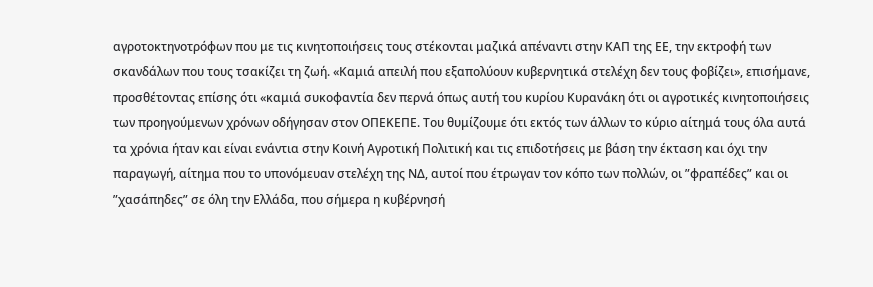αγροτοκτηνοτρόφων που με τις κινητοποιήσεις τους στέκονται μαζικά απέναντι στην ΚΑΠ της ΕΕ, την εκτροφή των σκανδάλων που τους τσακίζει τη ζωή. «Καμιά απειλή που εξαπολύουν κυβερνητικά στελέχη δεν τους φοβίζει», επισήμανε, προσθέτοντας επίσης ότι «καμιά συκοφαντία δεν περνά όπως αυτή του κυρίου Κυρανάκη ότι οι αγροτικές κινητοποιήσεις των προηγούμενων χρόνων οδήγησαν στον ΟΠΕΚΕΠΕ. Του θυμίζουμε ότι εκτός των άλλων το κύριο αίτημά τους όλα αυτά τα χρόνια ήταν και είναι ενάντια στην Κοινή Αγροτική Πολιτική και τις επιδοτήσεις με βάση την έκταση και όχι την παραγωγή, αίτημα που το υπονόμευαν στελέχη της ΝΔ, αυτοί που έτρωγαν τον κόπο των πολλών, οι ”φραπέδες” και οι ”χασάπηδες” σε όλη την Ελλάδα, που σήμερα η κυβέρνησή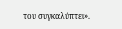του συγκαλύπτει».